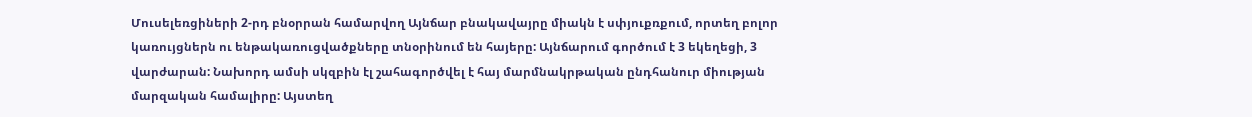Մուսելեռցիների 2-րդ բնօրրան համարվող Այնճար բնակավայրը միակն է սփյուքռքում, որտեղ բոլոր կառույցներն ու ենթակառուցվածքները տնօրինում են հայերը: Այնճարում գործում է 3 եկեղեցի, 3 վարժարան: Նախորդ ամսի սկզբին էլ շահագործվել է հայ մարմնակրթական ընդհանուր միության մարզական համալիրը: Այստեղ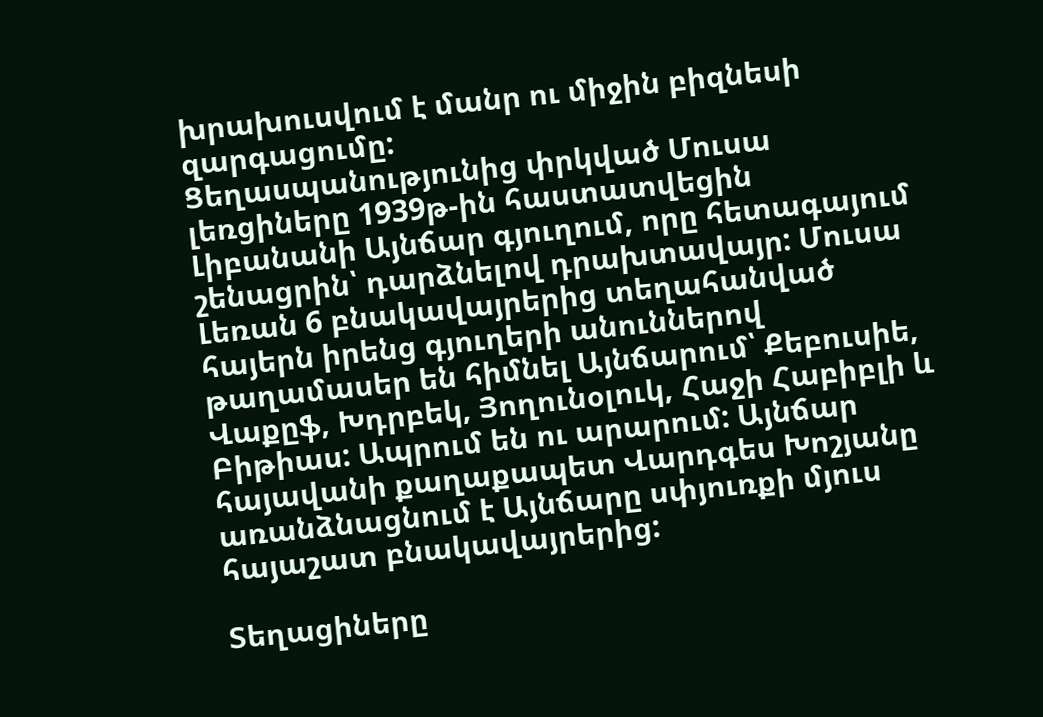խրախուսվում է մանր ու միջին բիզնեսի զարգացումը:
Ցեղասպանությունից փրկված Մուսա լեռցիները 1939թ-ին հաստատվեցին Լիբանանի Այնճար գյուղում, որը հետագայում շենացրին՝ դարձնելով դրախտավայր: Մուսա Լեռան 6 բնակավայրերից տեղահանված հայերն իրենց գյուղերի անուններով թաղամասեր են հիմնել Այնճարում՝ Քեբուսիե, Վաքըֆ, Խդրբեկ, Յողունօլուկ, Հաջի Հաբիբլի և Բիթիաս: Ապրում են ու արարում: Այնճար հայավանի քաղաքապետ Վարդգես Խոշյանը առանձնացնում է Այնճարը սփյուռքի մյուս հայաշատ բնակավայրերից:

Տեղացիները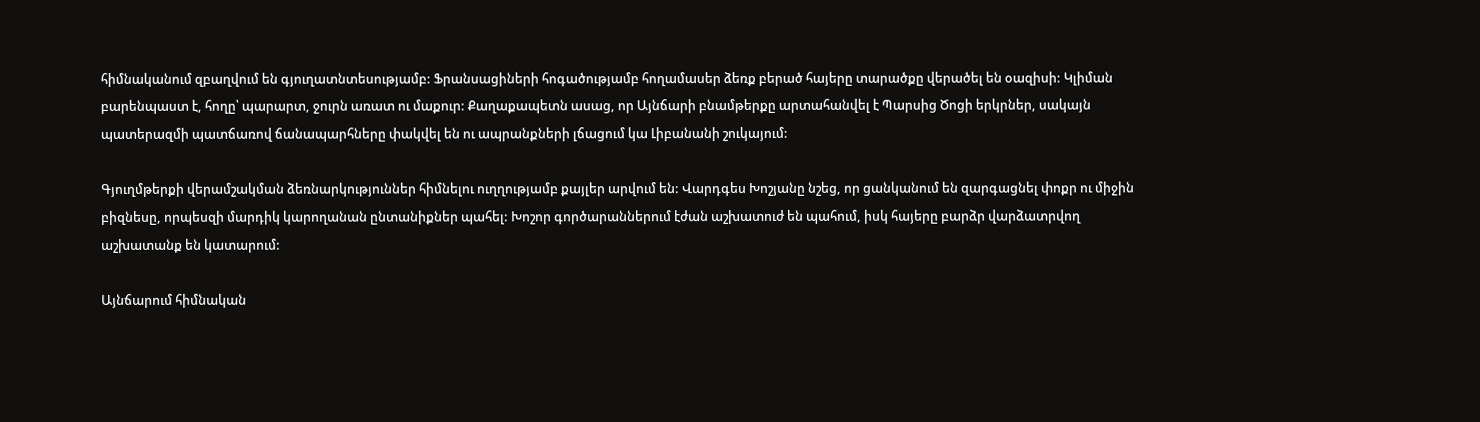հիմնականում զբաղվում են գյուղատնտեսությամբ: Ֆրանսացիների հոգածությամբ հողամասեր ձեռք բերած հայերը տարածքը վերածել են օազիսի: Կլիման բարենպաստ է, հողը՝ պարարտ, ջուրն առատ ու մաքուր: Քաղաքապետն ասաց, որ Այնճարի բնամթերքը արտահանվել է Պարսից Ծոցի երկրներ, սակայն պատերազմի պատճառով ճանապարհները փակվել են ու ապրանքների լճացում կա Լիբանանի շուկայում:

Գյուղմթերքի վերամշակման ձեռնարկություններ հիմնելու ուղղությամբ քայլեր արվում են: Վարդգես Խոշյանը նշեց, որ ցանկանում են զարգացնել փոքր ու միջին բիզնեսը, որպեսզի մարդիկ կարողանան ընտանիքներ պահել: Խոշոր գործարաններում էժան աշխատուժ են պահում, իսկ հայերը բարձր վարձատրվող աշխատանք են կատարում:

Այնճարում հիմնական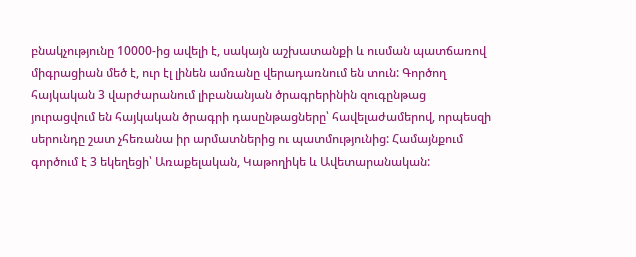բնակչությունը 10000-ից ավելի է, սակայն աշխատանքի և ուսման պատճառով միգրացիան մեծ է, ուր էլ լինեն ամռանը վերադառնում են տուն: Գործող հայկական 3 վարժարանում լիբանանյան ծրագրերինին զուգընթաց յուրացվում են հայկական ծրագրի դասընթացները՝ հավելաժամերով, որպեսզի սերունդը շատ չհեռանա իր արմատներից ու պատմությունից: Համայնքում գործում է 3 եկեղեցի՝ Առաքելական, Կաթողիկե և Ավետարանական: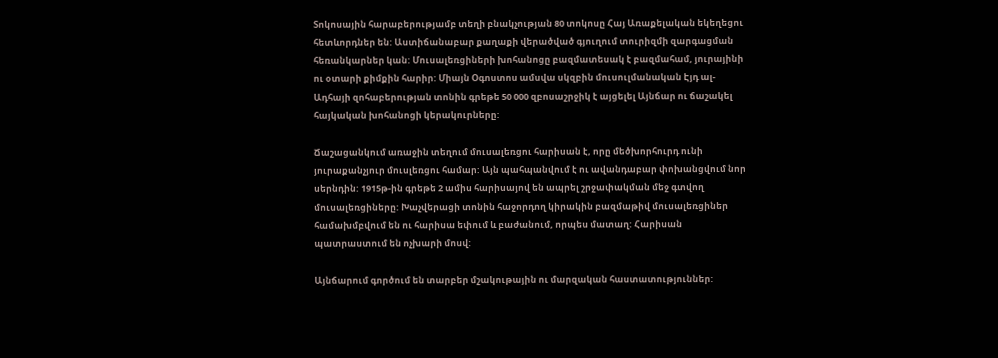Տոկոսային հարաբերությամբ տեղի բնակչության 80 տոկոսը Հայ Առաքելական եկեղեցու հետևորդներ են: Աստիճանաբար քաղաքի վերածված գյուղում տուրիզմի զարգացման հեռանկարներ կան: Մուսալեռցիների խոհանոցը բազմատեսակ է բազմահամ, յուրայինի ու օտարի քիմքին հարիր: Միայն Օգոստոս ամսվա սկզբին մուսուլմանական Էյդ ալ-Ադհայի զոհաբերության տոնին գրեթե 50 000 զբոսաշրջիկ է այցելել Այնճար ու ճաշակել հայկական խոհանոցի կերակուրները:

Ճաշացանկում առաջին տեղում մուսալեռցու հարիսան է, որը մեծխորհուրդ ունի յուրաքանչյուր մուսլեռցու համար: Այն պահպանվում է ու ավանդաբար փոխանցվում նոր սերնդին: 1915թ-ին գրեթե 2 ամիս հարիսայով են ապրել շրջափակման մեջ գտվող մուսալեռցիները: Խաչվերացի տոնին հաջորդող կիրակին բազմաթիվ մուսալեռցիներ համախմբվում են ու հարիսա եփում և բաժանում, որպես մատաղ: Հարիսան պատրաստում են ոչխարի մոսվ:

Այնճարում գործում են տարբեր մշակութային ու մարզական հաստատություններ: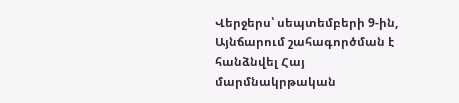Վերջերս՝ սեպտեմբերի 9-ին, Այնճարում շահագործման է հանձնվել Հայ մարմնակրթական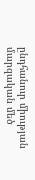ընդհանուր միության մարզական մեծ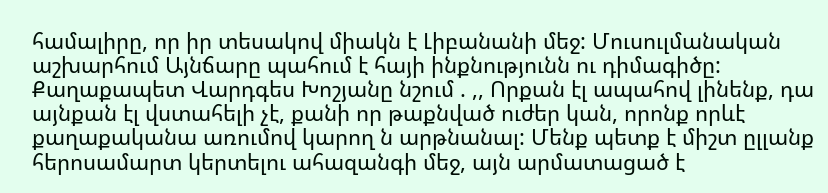համալիրը, որ իր տեսակով միակն է Լիբանանի մեջ: Մուսուլմանական աշխարհում Այնճարը պահում է հայի ինքնությունն ու դիմագիծը: Քաղաքապետ Վարդգես Խոշյանը նշում . ,, Որքան էլ ապահով լինենք, դա այնքան էլ վստահելի չէ, քանի որ թաքնված ուժեր կան, որոնք որևէ քաղաքականա առումով կարող ն արթնանալ: Մենք պետք է միշտ ըլլանք հերոսամարտ կերտելու ահազանգի մեջ, այն արմատացած է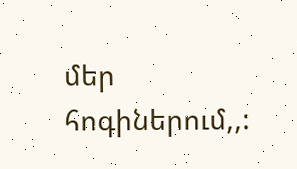մեր հոգիներում,,: